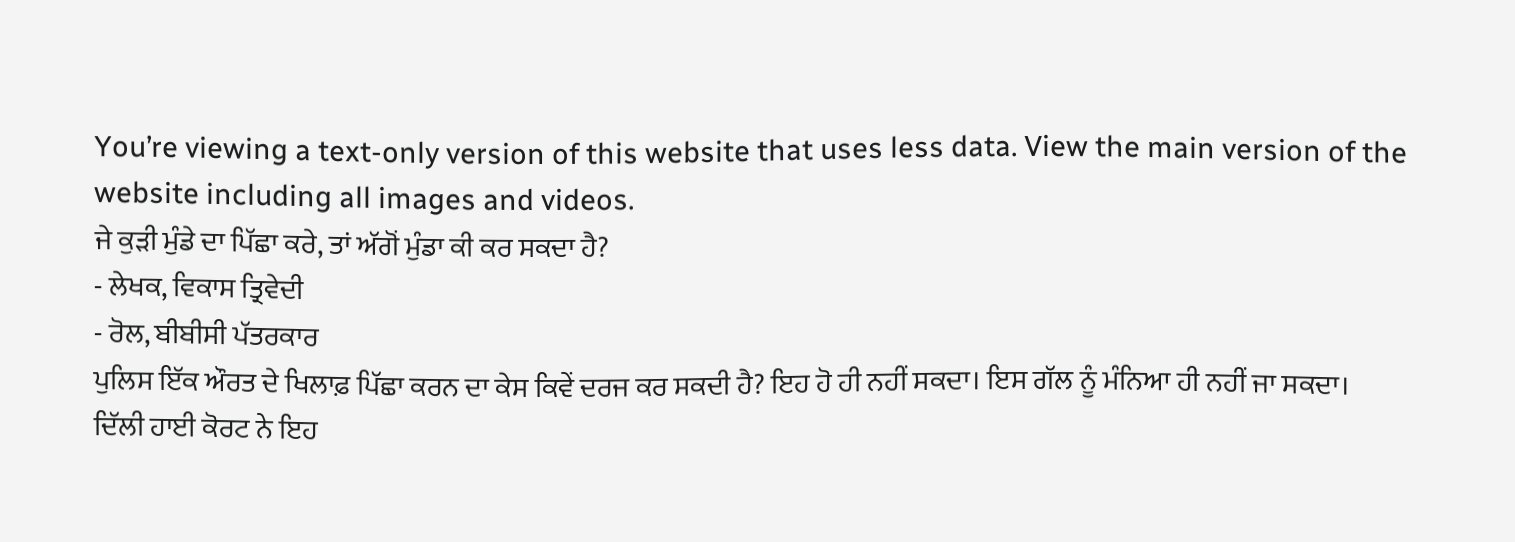You’re viewing a text-only version of this website that uses less data. View the main version of the website including all images and videos.
ਜੇ ਕੁੜੀ ਮੁੰਡੇ ਦਾ ਪਿੱਛਾ ਕਰੇ, ਤਾਂ ਅੱਗੋਂ ਮੁੰਡਾ ਕੀ ਕਰ ਸਕਦਾ ਹੈ?
- ਲੇਖਕ, ਵਿਕਾਸ ਤ੍ਰਿਵੇਦੀ
- ਰੋਲ, ਬੀਬੀਸੀ ਪੱਤਰਕਾਰ
ਪੁਲਿਸ ਇੱਕ ਔਰਤ ਦੇ ਖਿਲਾਫ਼ ਪਿੱਛਾ ਕਰਨ ਦਾ ਕੇਸ ਕਿਵੇਂ ਦਰਜ ਕਰ ਸਕਦੀ ਹੈ? ਇਹ ਹੋ ਹੀ ਨਹੀਂ ਸਕਦਾ। ਇਸ ਗੱਲ ਨੂੰ ਮੰਨਿਆ ਹੀ ਨਹੀਂ ਜਾ ਸਕਦਾ।
ਦਿੱਲੀ ਹਾਈ ਕੋਰਟ ਨੇ ਇਹ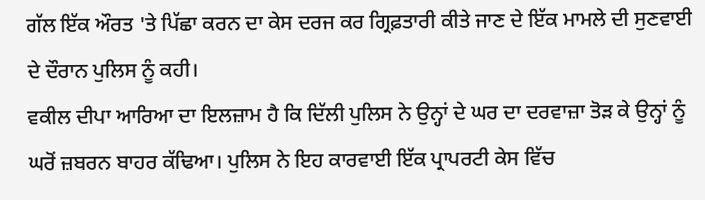ਗੱਲ ਇੱਕ ਔਰਤ 'ਤੇ ਪਿੱਛਾ ਕਰਨ ਦਾ ਕੇਸ ਦਰਜ ਕਰ ਗ੍ਰਿਫ਼ਤਾਰੀ ਕੀਤੇ ਜਾਣ ਦੇ ਇੱਕ ਮਾਮਲੇ ਦੀ ਸੁਣਵਾਈ ਦੇ ਦੌਰਾਨ ਪੁਲਿਸ ਨੂੰ ਕਹੀ।
ਵਕੀਲ ਦੀਪਾ ਆਰਿਆ ਦਾ ਇਲਜ਼ਾਮ ਹੈ ਕਿ ਦਿੱਲੀ ਪੁਲਿਸ ਨੇ ਉਨ੍ਹਾਂ ਦੇ ਘਰ ਦਾ ਦਰਵਾਜ਼ਾ ਤੋੜ ਕੇ ਉਨ੍ਹਾਂ ਨੂੰ ਘਰੋਂ ਜ਼ਬਰਨ ਬਾਹਰ ਕੱਢਿਆ। ਪੁਲਿਸ ਨੇ ਇਹ ਕਾਰਵਾਈ ਇੱਕ ਪ੍ਰਾਪਰਟੀ ਕੇਸ ਵਿੱਚ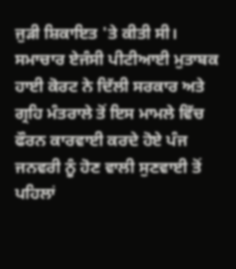ਜੁੜੀ ਸ਼ਿਕਾਇਤ 'ਤੇ ਕੀਤੀ ਸੀ।
ਸਮਾਚਾਰ ਏਜੰਸੀ ਪੀਟੀਆਈ ਮੁਤਾਬਕ ਹਾਈ ਕੋਰਟ ਨੇ ਦਿੱਲੀ ਸਰਕਾਰ ਅਤੇ ਗ੍ਰਹਿ ਮੰਤਰਾਲੇ ਤੋਂ ਇਸ ਮਾਮਲੇ ਵਿੱਚ ਫੌਰਨ ਕਾਰਵਾਈ ਕਰਦੇ ਹੋਏ ਪੰਜ ਜਨਵਰੀ ਨੂੰ ਹੋਣ ਵਾਲੀ ਸੁਣਵਾਈ ਤੋਂ ਪਹਿਲਾਂ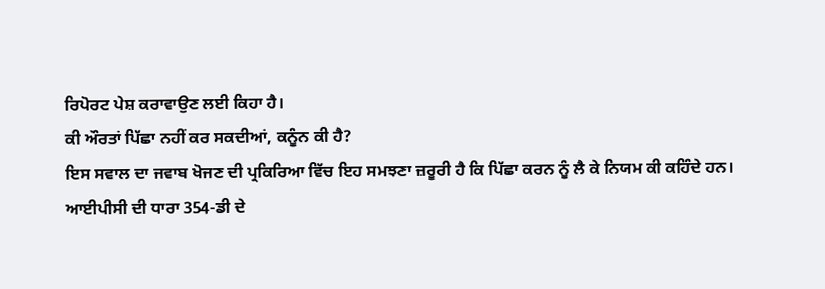ਰਿਪੋਰਟ ਪੇਸ਼ ਕਰਾਵਾਉਣ ਲਈ ਕਿਹਾ ਹੈ।
ਕੀ ਔਰਤਾਂ ਪਿੱਛਾ ਨਹੀਂ ਕਰ ਸਕਦੀਆਂ, ਕਨੂੰਨ ਕੀ ਹੈ?
ਇਸ ਸਵਾਲ ਦਾ ਜਵਾਬ ਖੋਜਣ ਦੀ ਪ੍ਰਕਿਰਿਆ ਵਿੱਚ ਇਹ ਸਮਝਣਾ ਜ਼ਰੂਰੀ ਹੈ ਕਿ ਪਿੱਛਾ ਕਰਨ ਨੂੰ ਲੈ ਕੇ ਨਿਯਮ ਕੀ ਕਹਿੰਦੇ ਹਨ।
ਆਈਪੀਸੀ ਦੀ ਧਾਰਾ 354-ਡੀ ਦੇ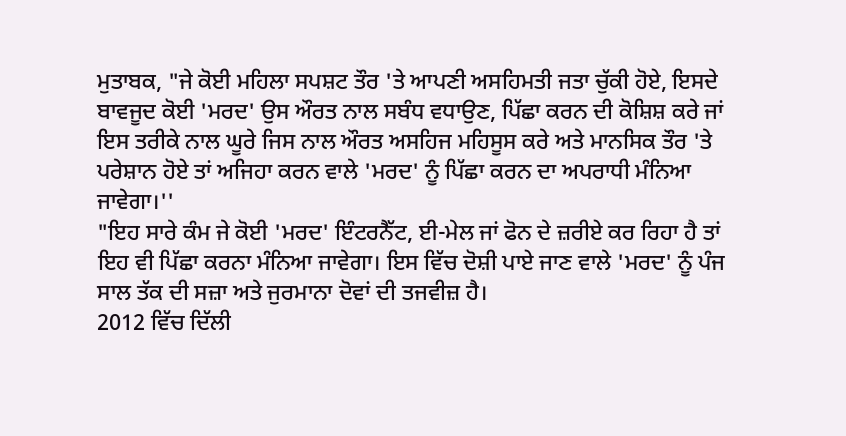ਮੁਤਾਬਕ, "ਜੇ ਕੋਈ ਮਹਿਲਾ ਸਪਸ਼ਟ ਤੌਰ 'ਤੇ ਆਪਣੀ ਅਸਹਿਮਤੀ ਜਤਾ ਚੁੱਕੀ ਹੋਏ, ਇਸਦੇ ਬਾਵਜੂਦ ਕੋਈ 'ਮਰਦ' ਉਸ ਔਰਤ ਨਾਲ ਸਬੰਧ ਵਧਾਉਣ, ਪਿੱਛਾ ਕਰਨ ਦੀ ਕੋਸ਼ਿਸ਼ ਕਰੇ ਜਾਂ ਇਸ ਤਰੀਕੇ ਨਾਲ ਘੂਰੇ ਜਿਸ ਨਾਲ ਔਰਤ ਅਸਹਿਜ ਮਹਿਸੂਸ ਕਰੇ ਅਤੇ ਮਾਨਸਿਕ ਤੌਰ 'ਤੇ ਪਰੇਸ਼ਾਨ ਹੋਏ ਤਾਂ ਅਜਿਹਾ ਕਰਨ ਵਾਲੇ 'ਮਰਦ' ਨੂੰ ਪਿੱਛਾ ਕਰਨ ਦਾ ਅਪਰਾਧੀ ਮੰਨਿਆ ਜਾਵੇਗਾ।''
"ਇਹ ਸਾਰੇ ਕੰਮ ਜੇ ਕੋਈ 'ਮਰਦ' ਇੰਟਰਨੈੱਟ, ਈ-ਮੇਲ ਜਾਂ ਫੋਨ ਦੇ ਜ਼ਰੀਏ ਕਰ ਰਿਹਾ ਹੈ ਤਾਂ ਇਹ ਵੀ ਪਿੱਛਾ ਕਰਨਾ ਮੰਨਿਆ ਜਾਵੇਗਾ। ਇਸ ਵਿੱਚ ਦੋਸ਼ੀ ਪਾਏ ਜਾਣ ਵਾਲੇ 'ਮਰਦ' ਨੂੰ ਪੰਜ ਸਾਲ ਤੱਕ ਦੀ ਸਜ਼ਾ ਅਤੇ ਜੁਰਮਾਨਾ ਦੋਵਾਂ ਦੀ ਤਜਵੀਜ਼ ਹੈ।
2012 ਵਿੱਚ ਦਿੱਲੀ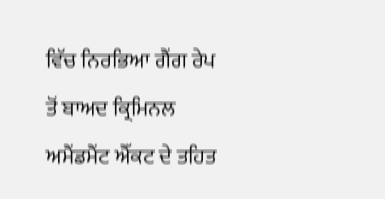ਵਿੱਚ ਨਿਰਭਿਆ ਗੈਂਗ ਰੇਪ ਤੋਂ ਬਾਅਦ ਕ੍ਰਿਮਿਨਲ ਅਮੈਂਡਮੈਂਟ ਐੱਕਟ ਦੇ ਤਹਿਤ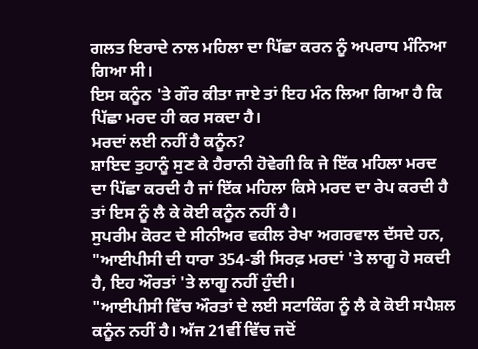ਗਲਤ ਇਰਾਦੇ ਨਾਲ ਮਹਿਲਾ ਦਾ ਪਿੱਛਾ ਕਰਨ ਨੂੰ ਅਪਰਾਧ ਮੰਨਿਆ ਗਿਆ ਸੀ।
ਇਸ ਕਨੂੰਨ 'ਤੇ ਗੌਰ ਕੀਤਾ ਜਾਏ ਤਾਂ ਇਹ ਮੰਨ ਲਿਆ ਗਿਆ ਹੈ ਕਿ ਪਿੱਛਾ ਮਰਦ ਹੀ ਕਰ ਸਕਦਾ ਹੈ।
ਮਰਦਾਂ ਲਈ ਨਹੀਂ ਹੈ ਕਨੂੰਨ?
ਸ਼ਾਇਦ ਤੁਹਾਨੂੰ ਸੁਣ ਕੇ ਹੈਰਾਨੀ ਹੋਵੇਗੀ ਕਿ ਜੇ ਇੱਕ ਮਹਿਲਾ ਮਰਦ ਦਾ ਪਿੱਛਾ ਕਰਦੀ ਹੈ ਜਾਂ ਇੱਕ ਮਹਿਲਾ ਕਿਸੇ ਮਰਦ ਦਾ ਰੇਪ ਕਰਦੀ ਹੈ ਤਾਂ ਇਸ ਨੂੰ ਲੈ ਕੇ ਕੋਈ ਕਨੂੰਨ ਨਹੀਂ ਹੈ।
ਸੁਪਰੀਮ ਕੋਰਟ ਦੇ ਸੀਨੀਅਰ ਵਕੀਲ ਰੇਖਾ ਅਗਰਵਾਲ ਦੱਸਦੇ ਹਨ, "ਆਈਪੀਸੀ ਦੀ ਧਾਰਾ 354-ਡੀ ਸਿਰਫ਼ ਮਰਦਾਂ 'ਤੇ ਲਾਗੂ ਹੋ ਸਕਦੀ ਹੈ, ਇਹ ਔਰਤਾਂ 'ਤੇ ਲਾਗੂ ਨਹੀਂ ਹੁੰਦੀ।
"ਆਈਪੀਸੀ ਵਿੱਚ ਔਰਤਾਂ ਦੇ ਲਈ ਸਟਾਕਿੰਗ ਨੂੰ ਲੈ ਕੇ ਕੋਈ ਸਪੈਸ਼ਲ ਕਨੂੰਨ ਨਹੀਂ ਹੈ। ਅੱਜ 21ਵੀਂ ਵਿੱਚ ਜਦੋਂ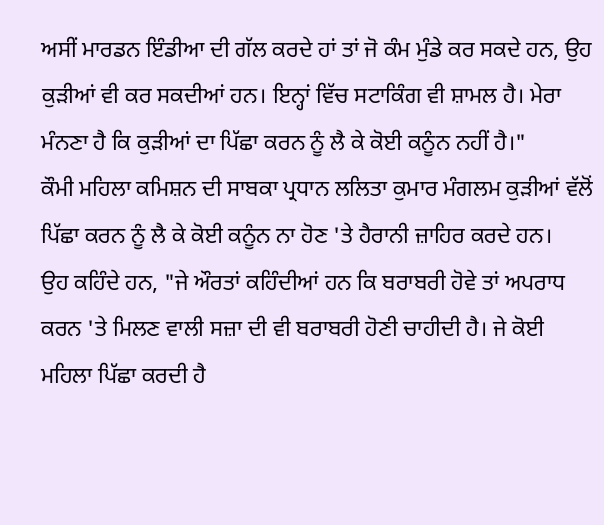ਅਸੀਂ ਮਾਰਡਨ ਇੰਡੀਆ ਦੀ ਗੱਲ ਕਰਦੇ ਹਾਂ ਤਾਂ ਜੋ ਕੰਮ ਮੁੰਡੇ ਕਰ ਸਕਦੇ ਹਨ, ਉਹ ਕੁੜੀਆਂ ਵੀ ਕਰ ਸਕਦੀਆਂ ਹਨ। ਇਨ੍ਹਾਂ ਵਿੱਚ ਸਟਾਕਿੰਗ ਵੀ ਸ਼ਾਮਲ ਹੈ। ਮੇਰਾ ਮੰਨਣਾ ਹੈ ਕਿ ਕੁੜੀਆਂ ਦਾ ਪਿੱਛਾ ਕਰਨ ਨੂੰ ਲੈ ਕੇ ਕੋਈ ਕਨੂੰਨ ਨਹੀਂ ਹੈ।"
ਕੌਮੀ ਮਹਿਲਾ ਕਮਿਸ਼ਨ ਦੀ ਸਾਬਕਾ ਪ੍ਰਧਾਨ ਲਲਿਤਾ ਕੁਮਾਰ ਮੰਗਲਮ ਕੁੜੀਆਂ ਵੱਲੋਂ ਪਿੱਛਾ ਕਰਨ ਨੂੰ ਲੈ ਕੇ ਕੋਈ ਕਨੂੰਨ ਨਾ ਹੋਣ 'ਤੇ ਹੈਰਾਨੀ ਜ਼ਾਹਿਰ ਕਰਦੇ ਹਨ।
ਉਹ ਕਹਿੰਦੇ ਹਨ, "ਜੇ ਔਰਤਾਂ ਕਹਿੰਦੀਆਂ ਹਨ ਕਿ ਬਰਾਬਰੀ ਹੋਵੇ ਤਾਂ ਅਪਰਾਧ ਕਰਨ 'ਤੇ ਮਿਲਣ ਵਾਲੀ ਸਜ਼ਾ ਦੀ ਵੀ ਬਰਾਬਰੀ ਹੋਣੀ ਚਾਹੀਦੀ ਹੈ। ਜੇ ਕੋਈ ਮਹਿਲਾ ਪਿੱਛਾ ਕਰਦੀ ਹੈ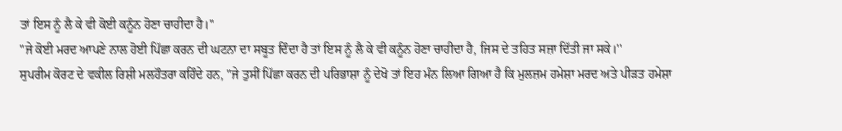ਤਾਂ ਇਸ ਨੂੰ ਲੈ ਕੇ ਵੀ ਕੋਈ ਕਨੂੰਨ ਹੋਣਾ ਚਾਹੀਦਾ ਹੈ।''
"ਜੇ ਕੋਈ ਮਰਦ ਆਪਣੇ ਨਾਲ ਹੋਈ ਪਿੱਛਾ ਕਰਨ ਦੀ ਘਟਨਾ ਦਾ ਸਬੂਤ ਦਿੰਦਾ ਹੈ ਤਾਂ ਇਸ ਨੂੰ ਲੈ ਕੇ ਵੀ ਕਨੂੰਨ ਹੋਣਾ ਚਾਹੀਦਾ ਹੈ, ਜਿਸ ਦੇ ਤਹਿਤ ਸਜ਼ਾ ਦਿੱਤੀ ਜਾ ਸਕੇ।''
ਸੁਪਰੀਮ ਕੋਰਟ ਦੇ ਵਕੀਲ ਰਿਸ਼ੀ ਮਲਹੌਤਰਾ ਕਹਿੰਦੇ ਹਨ, "ਜੇ ਤੁਸੀਂ ਪਿੱਛਾ ਕਰਨ ਦੀ ਪਰਿਭਾਸ਼ਾ ਨੂੰ ਦੇਖੋ ਤਾਂ ਇਹ ਮੰਨ ਲਿਆ ਗਿਆ ਹੈ ਕਿ ਮੁਲਜ਼ਮ ਹਮੇਸ਼ਾ ਮਰਦ ਅਤੇ ਪੀੜਤ ਹਮੇਸ਼ਾ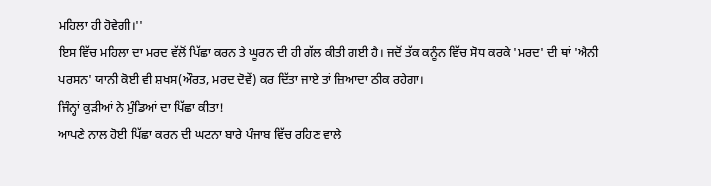ਮਹਿਲਾ ਹੀ ਹੋਵੇਗੀ।''
ਇਸ ਵਿੱਚ ਮਹਿਲਾ ਦਾ ਮਰਦ ਵੱਲੋਂ ਪਿੱਛਾ ਕਰਨ ਤੇ ਘੂਰਨ ਦੀ ਹੀ ਗੱਲ ਕੀਤੀ ਗਈ ਹੈ। ਜਦੋਂ ਤੱਕ ਕਨੂੰਨ ਵਿੱਚ ਸੋਧ ਕਰਕੇ 'ਮਰਦ' ਦੀ ਥਾਂ 'ਐਨੀ ਪਰਸਨ' ਯਾਨੀ ਕੋਈ ਵੀ ਸ਼ਖਸ(ਔਰਤ, ਮਰਦ ਦੋਵੇਂ) ਕਰ ਦਿੱਤਾ ਜਾਏ ਤਾਂ ਜ਼ਿਆਦਾ ਠੀਕ ਰਹੇਗਾ।
ਜਿੰਨ੍ਹਾਂ ਕੁੜੀਆਂ ਨੇ ਮੁੰਡਿਆਂ ਦਾ ਪਿੱਛਾ ਕੀਤਾ!
ਆਪਣੇ ਨਾਲ ਹੋਈ ਪਿੱਛਾ ਕਰਨ ਦੀ ਘਟਨਾ ਬਾਰੇ ਪੰਜਾਬ ਵਿੱਚ ਰਹਿਣ ਵਾਲੇ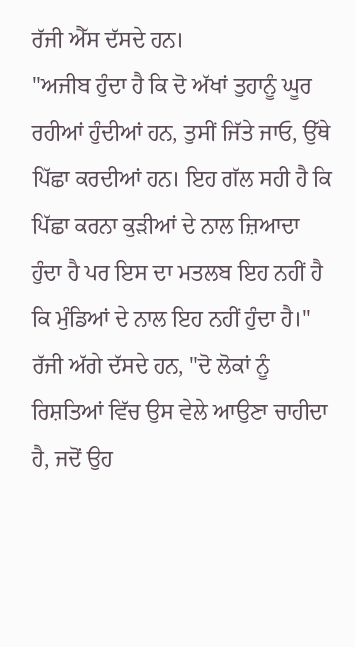ਰੱਜੀ ਐੱਸ ਦੱਸਦੇ ਹਨ।
"ਅਜੀਬ ਹੁੰਦਾ ਹੈ ਕਿ ਦੋ ਅੱਖਾਂ ਤੁਹਾਨੂੰ ਘੂਰ ਰਹੀਆਂ ਹੁੰਦੀਆਂ ਹਨ, ਤੁਸੀਂ ਜਿੱਤੇ ਜਾਓ, ਉੱਥੇ ਪਿੱਛਾ ਕਰਦੀਆਂ ਹਨ। ਇਹ ਗੱਲ ਸਹੀ ਹੈ ਕਿ ਪਿੱਛਾ ਕਰਨਾ ਕੁੜੀਆਂ ਦੇ ਨਾਲ ਜ਼ਿਆਦਾ ਹੁੰਦਾ ਹੈ ਪਰ ਇਸ ਦਾ ਮਤਲਬ ਇਹ ਨਹੀਂ ਹੈ ਕਿ ਮੁੰਡਿਆਂ ਦੇ ਨਾਲ ਇਹ ਨਹੀਂ ਹੁੰਦਾ ਹੈ।''
ਰੱਜੀ ਅੱਗੇ ਦੱਸਦੇ ਹਨ, "ਦੋ ਲੋਕਾਂ ਨੂੰ ਰਿਸ਼ਤਿਆਂ ਵਿੱਚ ਉਸ ਵੇਲੇ ਆਉਣਾ ਚਾਹੀਦਾ ਹੈ, ਜਦੋਂ ਉਹ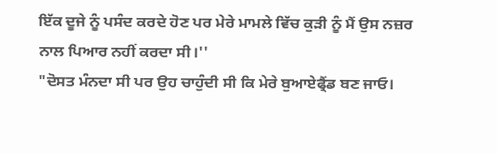ਇੱਕ ਦੂਜੇ ਨੂੰ ਪਸੰਦ ਕਰਦੇ ਹੋਣ ਪਰ ਮੇਰੇ ਮਾਮਲੇ ਵਿੱਚ ਕੁੜੀ ਨੂੰ ਮੈਂ ਉਸ ਨਜ਼ਰ ਨਾਲ ਪਿਆਰ ਨਹੀਂ ਕਰਦਾ ਸੀ।''
"ਦੋਸਤ ਮੰਨਦਾ ਸੀ ਪਰ ਉਹ ਚਾਹੁੰਦੀ ਸੀ ਕਿ ਮੇਰੇ ਬੁਆਏਫ੍ਰੈਂਡ ਬਣ ਜਾਓ।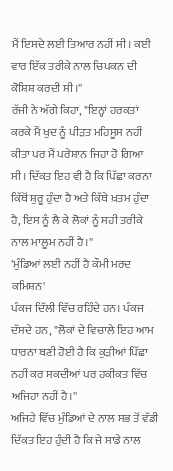ਮੈਂ ਇਸਦੇ ਲਈ ਤਿਆਰ ਨਹੀਂ ਸੀ। ਕਈ ਵਾਰ ਇੱਕ ਤਰੀਕੇ ਨਾਲ ਚਿਪਕਨ ਦੀ ਕੋਸ਼ਿਸ਼ ਕਰਦੀ ਸੀ।''
ਰੱਜੀ ਨੇ ਅੱਗੇ ਕਿਹਾ, "ਇਨ੍ਹਾਂ ਹਰਕਤਾਂ ਕਰਕੇ ਮੈਂ ਖੁਦ ਨੂੰ ਪੀੜਤ ਮਹਿਸੂਸ ਨਹੀਂ ਕੀਤਾ ਪਰ ਮੈਂ ਪਰੇਸ਼ਾਨ ਜਿਹਾ ਹੋ ਗਿਆ ਸੀ। ਦਿੱਕਤ ਇਹ ਵੀ ਹੈ ਕਿ ਪਿੱਛਾ ਕਰਨਾ ਕਿੱਥੋਂ ਸ਼ੁਰੂ ਹੁੰਦਾ ਹੈ ਅਤੇ ਕਿੱਥੇ ਖ਼ਤਮ ਹੁੰਦਾ ਹੈ, ਇਸ ਨੂੰ ਲੈ ਕੇ ਲੋਕਾਂ ਨੂੰ ਸਹੀ ਤਰੀਕੇ ਨਾਲ ਮਾਲੂਮ ਨਹੀਂ ਹੈ।''
'ਮੁੰਡਿਆਂ ਲਈ ਨਹੀਂ ਹੈ ਕੌਮੀ ਮਰਦ ਕਮਿਸ਼ਨ'
ਪੰਕਜ ਦਿੱਲੀ ਵਿੱਚ ਰਹਿੰਦੇ ਹਨ। ਪੰਕਜ ਦੱਸਦੇ ਹਨ, "ਲੋਕਾਂ ਦੇ ਵਿਚਾਲੇ ਇਹ ਆਮ ਧਾਰਨਾ ਬਣੀ ਹੋਈ ਹੈ ਕਿ ਕੁੜੀਆਂ ਪਿੱਛਾ ਨਹੀਂ ਕਰ ਸਕਦੀਆਂ ਪਰ ਹਕੀਕਤ ਵਿੱਚ ਅਜਿਹਾ ਨਹੀਂ ਹੈ।''
ਅਜਿਹੇ ਵਿੱਚ ਮੁੰਡਿਆਂ ਦੇ ਨਾਲ ਸਭ ਤੋਂ ਵੱਡੀ ਦਿੱਕਤ ਇਹ ਹੁੰਦੀ ਹੈ ਕਿ ਜੇ ਸਾਡੇ ਨਾਲ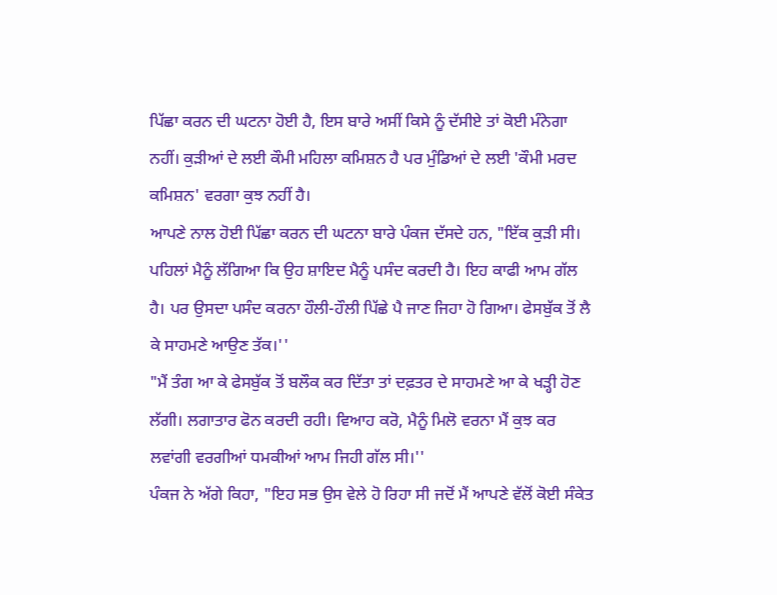ਪਿੱਛਾ ਕਰਨ ਦੀ ਘਟਨਾ ਹੋਈ ਹੈ, ਇਸ ਬਾਰੇ ਅਸੀਂ ਕਿਸੇ ਨੂੰ ਦੱਸੀਏ ਤਾਂ ਕੋਈ ਮੰਨੇਗਾ ਨਹੀਂ। ਕੁੜੀਆਂ ਦੇ ਲਈ ਕੌਮੀ ਮਹਿਲਾ ਕਮਿਸ਼ਨ ਹੈ ਪਰ ਮੁੰਡਿਆਂ ਦੇ ਲਈ 'ਕੌਮੀ ਮਰਦ ਕਮਿਸ਼ਨ' ਵਰਗਾ ਕੁਝ ਨਹੀਂ ਹੈ।
ਆਪਣੇ ਨਾਲ ਹੋਈ ਪਿੱਛਾ ਕਰਨ ਦੀ ਘਟਨਾ ਬਾਰੇ ਪੰਕਜ ਦੱਸਦੇ ਹਨ, "ਇੱਕ ਕੁੜੀ ਸੀ। ਪਹਿਲਾਂ ਮੈਨੂੰ ਲੱਗਿਆ ਕਿ ਉਹ ਸ਼ਾਇਦ ਮੈਨੂੰ ਪਸੰਦ ਕਰਦੀ ਹੈ। ਇਹ ਕਾਫੀ ਆਮ ਗੱਲ ਹੈ। ਪਰ ਉਸਦਾ ਪਸੰਦ ਕਰਨਾ ਹੌਲੀ-ਹੌਲੀ ਪਿੱਛੇ ਪੈ ਜਾਣ ਜਿਹਾ ਹੋ ਗਿਆ। ਫੇਸਬੁੱਕ ਤੋਂ ਲੈ ਕੇ ਸਾਹਮਣੇ ਆਉਣ ਤੱਕ।''
"ਮੈਂ ਤੰਗ ਆ ਕੇ ਫੇਸਬੁੱਕ ਤੋਂ ਬਲੌਕ ਕਰ ਦਿੱਤਾ ਤਾਂ ਦਫ਼ਤਰ ਦੇ ਸਾਹਮਣੇ ਆ ਕੇ ਖੜ੍ਹੀ ਹੋਣ ਲੱਗੀ। ਲਗਾਤਾਰ ਫੋਨ ਕਰਦੀ ਰਹੀ। ਵਿਆਹ ਕਰੋ, ਮੈਨੂੰ ਮਿਲੋ ਵਰਨਾ ਮੈਂ ਕੁਝ ਕਰ ਲਵਾਂਗੀ ਵਰਗੀਆਂ ਧਮਕੀਆਂ ਆਮ ਜਿਹੀ ਗੱਲ ਸੀ।''
ਪੰਕਜ ਨੇ ਅੱਗੇ ਕਿਹਾ, "ਇਹ ਸਭ ਉਸ ਵੇਲੇ ਹੋ ਰਿਹਾ ਸੀ ਜਦੋਂ ਮੈਂ ਆਪਣੇ ਵੱਲੋਂ ਕੋਈ ਸੰਕੇਤ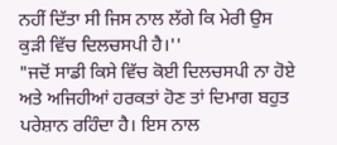ਨਹੀਂ ਦਿੱਤਾ ਸੀ ਜਿਸ ਨਾਲ ਲੱਗੇ ਕਿ ਮੇਰੀ ਉਸ ਕੁੜੀ ਵਿੱਚ ਦਿਲਚਸਪੀ ਹੈ।''
"ਜਦੋਂ ਸਾਡੀ ਕਿਸੇ ਵਿੱਚ ਕੋਈ ਦਿਲਚਸਪੀ ਨਾ ਹੋਏ ਅਤੇ ਅਜਿਹੀਆਂ ਹਰਕਤਾਂ ਹੋਣ ਤਾਂ ਦਿਮਾਗ ਬਹੁਤ ਪਰੇਸ਼ਾਨ ਰਹਿੰਦਾ ਹੈ। ਇਸ ਨਾਲ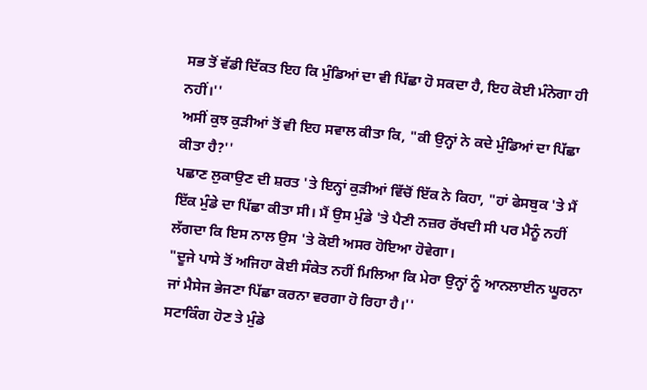ਸਭ ਤੋਂ ਵੱਡੀ ਦਿੱਕਤ ਇਹ ਕਿ ਮੁੰਡਿਆਂ ਦਾ ਵੀ ਪਿੱਛਾ ਹੋ ਸਕਦਾ ਹੈ, ਇਹ ਕੋਈ ਮੰਨੇਗਾ ਹੀ ਨਹੀਂ।''
ਅਸੀਂ ਕੁਝ ਕੁੜੀਆਂ ਤੋਂ ਵੀ ਇਹ ਸਵਾਲ ਕੀਤਾ ਕਿ, "ਕੀ ਉਨ੍ਹਾਂ ਨੇ ਕਦੇ ਮੁੰਡਿਆਂ ਦਾ ਪਿੱਛਾ ਕੀਤਾ ਹੈ?''
ਪਛਾਣ ਲੁਕਾਉਣ ਦੀ ਸ਼ਰਤ 'ਤੇ ਇਨ੍ਹਾਂ ਕੁੜੀਆਂ ਵਿੱਚੋਂ ਇੱਕ ਨੇ ਕਿਹਾ, "ਹਾਂ ਫੇਸਬੁਕ 'ਤੇ ਮੈਂ ਇੱਕ ਮੁੰਡੇ ਦਾ ਪਿੱਛਾ ਕੀਤਾ ਸੀ। ਮੈਂ ਉਸ ਮੁੰਡੇ 'ਤੇ ਪੈਣੀ ਨਜ਼ਰ ਰੱਖਦੀ ਸੀ ਪਰ ਮੈਨੂੰ ਨਹੀਂ ਲੱਗਦਾ ਕਿ ਇਸ ਨਾਲ ਉਸ 'ਤੇ ਕੋਈ ਅਸਰ ਹੋਇਆ ਹੋਵੇਗਾ।
"ਦੂਜੇ ਪਾਸੇ ਤੋਂ ਅਜਿਹਾ ਕੋਈ ਸੰਕੇਤ ਨਹੀਂ ਮਿਲਿਆ ਕਿ ਮੇਰਾ ਉਨ੍ਹਾਂ ਨੂੰ ਆਨਲਾਈਨ ਘੂਰਨਾ ਜਾਂ ਮੈਸੇਜ ਭੇਜਣਾ ਪਿੱਛਾ ਕਰਨਾ ਵਰਗਾ ਹੋ ਰਿਹਾ ਹੈ।''
ਸਟਾਕਿੰਗ ਹੋਣ ਤੇ ਮੁੰਡੇ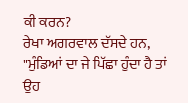ਕੀ ਕਰਨ?
ਰੇਖਾ ਅਗਰਵਾਲ ਦੱਸਦੇ ਹਨ, "ਮੁੰਡਿਆਂ ਦਾ ਜੇ ਪਿੱਛਾ ਹੁੰਦਾ ਹੈ ਤਾਂ ਉਹ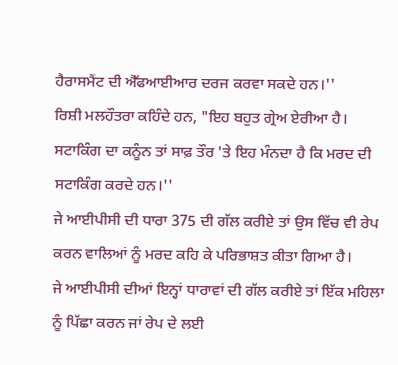ਹੈਰਾਸਮੈਂਟ ਦੀ ਐੱਫਆਈਆਰ ਦਰਜ ਕਰਵਾ ਸਕਦੇ ਹਨ।''
ਰਿਸ਼ੀ ਮਲਹੌਤਰਾ ਕਹਿੰਦੇ ਹਨ, "ਇਹ ਬਹੁਤ ਗ੍ਰੇਅ ਏਰੀਆ ਹੈ। ਸਟਾਕਿੰਗ ਦਾ ਕਨੂੰਨ ਤਾਂ ਸਾਫ਼ ਤੌਰ 'ਤੇ ਇਹ ਮੰਨਦਾ ਹੈ ਕਿ ਮਰਦ ਦੀ ਸਟਾਕਿੰਗ ਕਰਦੇ ਹਨ।''
ਜੇ ਆਈਪੀਸੀ ਦੀ ਧਾਰਾ 375 ਦੀ ਗੱਲ ਕਰੀਏ ਤਾਂ ਉਸ ਵਿੱਚ ਵੀ ਰੇਪ ਕਰਨ ਵਾਲਿਆਂ ਨੂੰ ਮਰਦ ਕਹਿ ਕੇ ਪਰਿਭਾਸ਼ਤ ਕੀਤਾ ਗਿਆ ਹੈ।
ਜੇ ਆਈਪੀਸੀ ਦੀਆਂ ਇਨ੍ਹਾਂ ਧਾਰਾਵਾਂ ਦੀ ਗੱਲ ਕਰੀਏ ਤਾਂ ਇੱਕ ਮਹਿਲਾ ਨੂੰ ਪਿੱਛਾ ਕਰਨ ਜਾਂ ਰੇਪ ਦੇ ਲਈ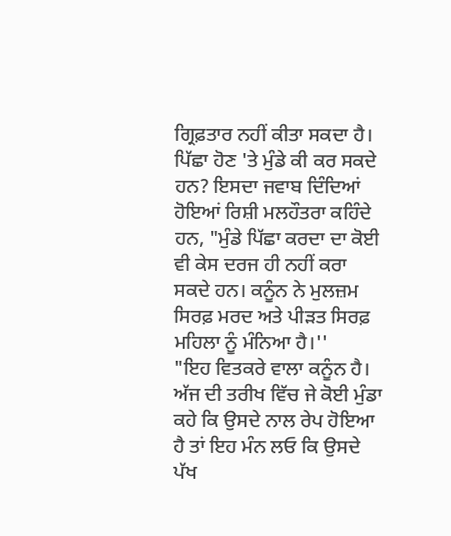ਗ੍ਰਿਫ਼ਤਾਰ ਨਹੀਂ ਕੀਤਾ ਸਕਦਾ ਹੈ।
ਪਿੱਛਾ ਹੋਣ 'ਤੇ ਮੁੰਡੇ ਕੀ ਕਰ ਸਕਦੇ ਹਨ? ਇਸਦਾ ਜਵਾਬ ਦਿੰਦਿਆਂ ਹੋਇਆਂ ਰਿਸ਼ੀ ਮਲਹੌਤਰਾ ਕਹਿੰਦੇ ਹਨ, "ਮੁੰਡੇ ਪਿੱਛਾ ਕਰਦਾ ਦਾ ਕੋਈ ਵੀ ਕੇਸ ਦਰਜ ਹੀ ਨਹੀਂ ਕਰਾ ਸਕਦੇ ਹਨ। ਕਨੂੰਨ ਨੇ ਮੁਲਜ਼ਮ ਸਿਰਫ਼ ਮਰਦ ਅਤੇ ਪੀੜਤ ਸਿਰਫ਼ ਮਹਿਲਾ ਨੂੰ ਮੰਨਿਆ ਹੈ।''
"ਇਹ ਵਿਤਕਰੇ ਵਾਲਾ ਕਨੂੰਨ ਹੈ। ਅੱਜ ਦੀ ਤਰੀਖ ਵਿੱਚ ਜੇ ਕੋਈ ਮੁੰਡਾ ਕਹੇ ਕਿ ਉਸਦੇ ਨਾਲ ਰੇਪ ਹੋਇਆ ਹੈ ਤਾਂ ਇਹ ਮੰਨ ਲਓ ਕਿ ਉਸਦੇ ਪੱਖ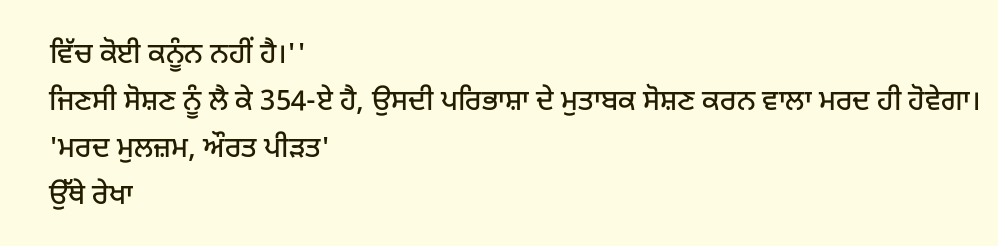ਵਿੱਚ ਕੋਈ ਕਨੂੰਨ ਨਹੀਂ ਹੈ।''
ਜਿਣਸੀ ਸੋਸ਼ਣ ਨੂੰ ਲੈ ਕੇ 354-ਏ ਹੈ, ਉਸਦੀ ਪਰਿਭਾਸ਼ਾ ਦੇ ਮੁਤਾਬਕ ਸੋਸ਼ਣ ਕਰਨ ਵਾਲਾ ਮਰਦ ਹੀ ਹੋਵੇਗਾ।
'ਮਰਦ ਮੁਲਜ਼ਮ, ਔਰਤ ਪੀੜਤ'
ਉੱਥੇ ਰੇਖਾ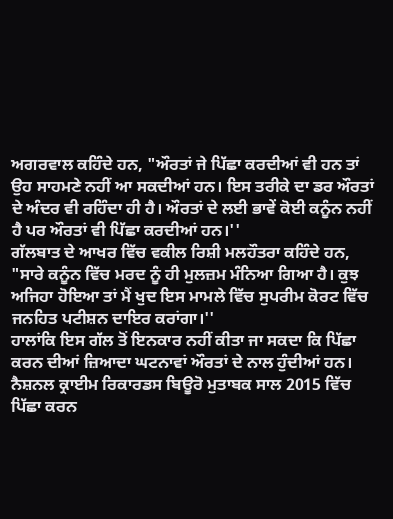ਅਗਰਵਾਲ ਕਹਿੰਦੇ ਹਨ, "ਔਰਤਾਂ ਜੇ ਪਿੱਛਾ ਕਰਦੀਆਂ ਵੀ ਹਨ ਤਾਂ ਉਹ ਸਾਹਮਣੇ ਨਹੀਂ ਆ ਸਕਦੀਆਂ ਹਨ। ਇਸ ਤਰੀਕੇ ਦਾ ਡਰ ਔਰਤਾਂ ਦੇ ਅੰਦਰ ਵੀ ਰਹਿੰਦਾ ਹੀ ਹੈ। ਔਰਤਾਂ ਦੇ ਲਈ ਭਾਵੇਂ ਕੋਈ ਕਨੂੰਨ ਨਹੀਂ ਹੈ ਪਰ ਔਰਤਾਂ ਵੀ ਪਿੱਛਾ ਕਰਦੀਆਂ ਹਨ।''
ਗੱਲਬਾਤ ਦੇ ਆਖਰ ਵਿੱਚ ਵਕੀਲ ਰਿਸ਼ੀ ਮਲਹੌਤਰਾ ਕਹਿੰਦੇ ਹਨ, "ਸਾਰੇ ਕਨੂੰਨ ਵਿੱਚ ਮਰਦ ਨੂੰ ਹੀ ਮੁਲਜ਼ਮ ਮੰਨਿਆ ਗਿਆ ਹੈ। ਕੁਝ ਅਜਿਹਾ ਹੋਇਆ ਤਾਂ ਮੈਂ ਖੁਦ ਇਸ ਮਾਮਲੇ ਵਿੱਚ ਸੁਪਰੀਮ ਕੋਰਟ ਵਿੱਚ ਜਨਹਿਤ ਪਟੀਸ਼ਨ ਦਾਇਰ ਕਰਾਂਗਾ।''
ਹਾਲਾਂਕਿ ਇਸ ਗੱਲ ਤੋਂ ਇਨਕਾਰ ਨਹੀਂ ਕੀਤਾ ਜਾ ਸਕਦਾ ਕਿ ਪਿੱਛਾ ਕਰਨ ਦੀਆਂ ਜ਼ਿਆਦਾ ਘਟਨਾਵਾਂ ਔਰਤਾਂ ਦੇ ਨਾਲ ਹੁੰਦੀਆਂ ਹਨ।
ਨੈਸ਼ਨਲ ਕ੍ਰਾਈਮ ਰਿਕਾਰਡਸ ਬਿਊਰੋ ਮੁਤਾਬਕ ਸਾਲ 2015 ਵਿੱਚ ਪਿੱਛਾ ਕਰਨ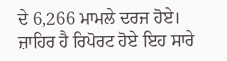ਦੇ 6,266 ਮਾਮਲੇ ਦਰਜ ਹੋਏ। ਜ਼ਾਹਿਰ ਹੈ ਰਿਪੋਰਟ ਹੋਏ ਇਹ ਸਾਰੇ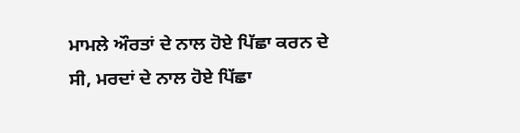ਮਾਮਲੇ ਔਰਤਾਂ ਦੇ ਨਾਲ ਹੋਏ ਪਿੱਛਾ ਕਰਨ ਦੇ ਸੀ, ਮਰਦਾਂ ਦੇ ਨਾਲ ਹੋਏ ਪਿੱਛਾ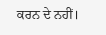ਕਰਨ ਦੇ ਨਹੀਂ।